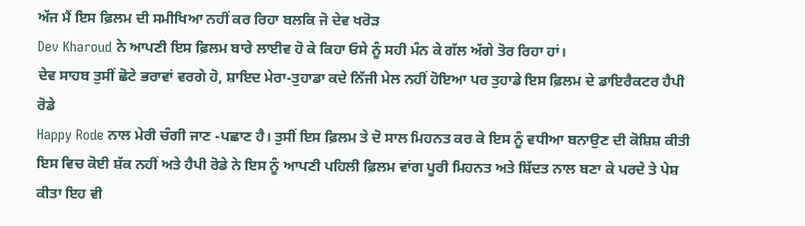ਅੱਜ ਮੈਂ ਇਸ ਫ਼ਿਲਮ ਦੀ ਸਮੀਖਿਆ ਨਹੀਂ ਕਰ ਰਿਹਾ ਬਲਕਿ ਜੋ ਦੇਵ ਖਰੋੜ
Dev Kharoud ਨੇ ਆਪਣੀ ਇਸ ਫ਼ਿਲਮ ਬਾਰੇ ਲਾਈਵ ਹੋ ਕੇ ਕਿਹਾ ਓਸੇ ਨੂੰ ਸਹੀ ਮੰਨ ਕੇ ਗੱਲ ਅੱਗੇ ਤੋਰ ਰਿਹਾ ਹਾਂ।
ਦੇਵ ਸਾਹਬ ਤੁਸੀਂ ਛੋਟੇ ਭਰਾਵਾਂ ਵਰਗੇ ਹੋ, ਸ਼ਾਇਦ ਮੇਰਾ-ਤੁਹਾਡਾ ਕਦੇ ਨਿੱਜੀ ਮੇਲ ਨਹੀਂ ਹੋਇਆ ਪਰ ਤੁਹਾਡੇ ਇਸ ਫ਼ਿਲਮ ਦੇ ਡਾਇਰੈਕਟਰ ਹੈਪੀ ਰੋਡੇ
Happy Rode ਨਾਲ ਮੇਰੀ ਚੰਗੀ ਜਾਣ -ਪਛਾਣ ਹੈ। ਤੁਸੀਂ ਇਸ ਫ਼ਿਲਮ ਤੇ ਦੋ ਸਾਲ ਮਿਹਨਤ ਕਰ ਕੇ ਇਸ ਨੂੰ ਵਧੀਆ ਬਨਾਉਣ ਦੀ ਕੋਸ਼ਿਸ਼ ਕੀਤੀ ਇਸ ਵਿਚ ਕੋਈ ਸ਼ੱਕ ਨਹੀਂ ਅਤੇ ਹੈਪੀ ਰੋਡੇ ਨੇ ਇਸ ਨੂੰ ਆਪਣੀ ਪਹਿਲੀ ਫ਼ਿਲਮ ਵਾਂਗ ਪੂਰੀ ਮਿਹਨਤ ਅਤੇ ਸ਼ਿੱਦਤ ਨਾਲ ਬਣਾ ਕੇ ਪਰਦੇ ਤੇ ਪੇਸ਼ ਕੀਤਾ ਇਹ ਵੀ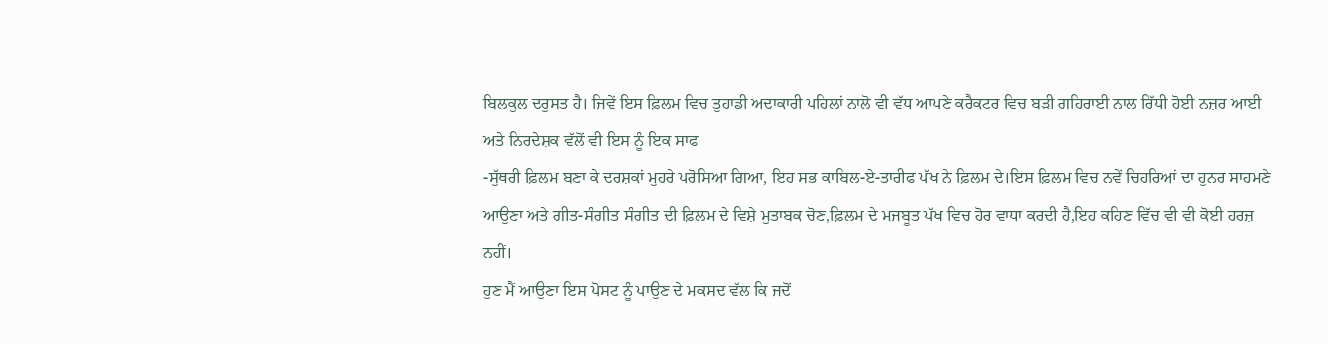ਬਿਲਕੁਲ ਦਰੁਸਤ ਹੈ। ਜਿਵੇਂ ਇਸ ਫ਼ਿਲਮ ਵਿਚ ਤੁਹਾਡੀ ਅਦਾਕਾਰੀ ਪਹਿਲਾਂ ਨਾਲੋ ਵੀ ਵੱਧ ਆਪਣੇ ਕਰੈਕਟਰ ਵਿਚ ਬੜੀ ਗਹਿਰਾਈ ਨਾਲ ਰਿੱਧੀ ਹੋਈ ਨਜ਼ਰ ਆਈ ਅਤੇ ਨਿਰਦੇਸ਼ਕ ਵੱਲੋਂ ਵੀ ਇਸ ਨੂੰ ਇਕ ਸਾਫ
-ਸੁੱਥਰੀ ਫ਼ਿਲਮ ਬਣਾ ਕੇ ਦਰਸ਼ਕਾਂ ਮੁਹਰੇ ਪਰੋਸਿਆ ਗਿਆ, ਇਹ ਸਭ ਕਾਬਿਲ-ਏ-ਤਾਰੀਫ ਪੱਖ ਨੇ ਫ਼ਿਲਮ ਦੇ।ਇਸ ਫ਼ਿਲਮ ਵਿਚ ਨਵੇਂ ਚਿਹਰਿਆਂ ਦਾ ਹੁਨਰ ਸਾਹਮਣੇ ਆਉਣਾ ਅਤੇ ਗੀਤ-ਸੰਗੀਤ ਸੰਗੀਤ ਦੀ ਫ਼ਿਲਮ ਦੇ ਵਿਸ਼ੇ ਮੁਤਾਬਕ ਚੋਣ,ਫ਼ਿਲਮ ਦੇ ਮਜਬੂਤ ਪੱਖ ਵਿਚ ਹੋਰ ਵਾਧਾ ਕਰਦੀ ਹੈ,ਇਹ ਕਹਿਣ ਵਿੱਚ ਵੀ ਵੀ ਕੋਈ ਹਰਜ਼ ਨਹੀਂ।
ਹੁਣ ਮੈਂ ਆਉਣਾ ਇਸ ਪੋਸਟ ਨੂੰ ਪਾਉਣ ਦੇ ਮਕਸਦ ਵੱਲ ਕਿ ਜਦੋਂ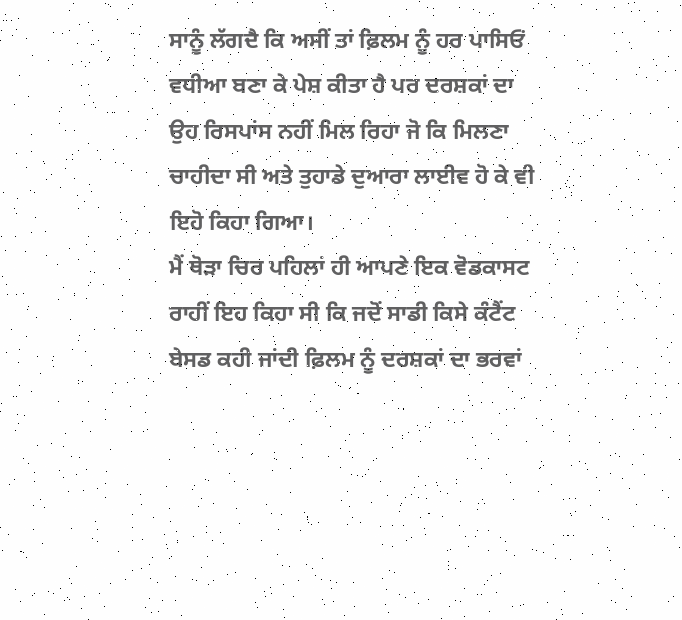ਸਾਨੂੰ ਲੱਗਦੈ ਕਿ ਅਸੀਂ ਤਾਂ ਫ਼ਿਲਮ ਨੂੰ ਹਰ ਪਾਸਿਓਂ ਵਧੀਆ ਬਣਾ ਕੇ ਪੇਸ਼ ਕੀਤਾ ਹੈ ਪਰ ਦਰਸ਼ਕਾਂ ਦਾ ਉਹ ਰਿਸਪਾਂਸ ਨਹੀਂ ਮਿਲ ਰਿਹਾ ਜੋ ਕਿ ਮਿਲਣਾ ਚਾਹੀਦਾ ਸੀ ਅਤੇ ਤੁਹਾਡੇ ਦੁਆਰਾ ਲਾਈਵ ਹੋ ਕੇ ਵੀ ਇਹੋ ਕਿਹਾ ਗਿਆ।
ਮੈਂ ਥੋੜਾ ਚਿਰ ਪਹਿਲਾਂ ਹੀ ਆਪਣੇ ਇਕ ਵੋਡਕਾਸਟ ਰਾਹੀਂ ਇਹ ਕਿਹਾ ਸੀ ਕਿ ਜਦੋਂ ਸਾਡੀ ਕਿਸੇ ਕੰਟੈਂਟ ਬੇਸਡ ਕਹੀ ਜਾਂਦੀ ਫ਼ਿਲਮ ਨੂੰ ਦਰਸ਼ਕਾਂ ਦਾ ਭਰਵਾਂ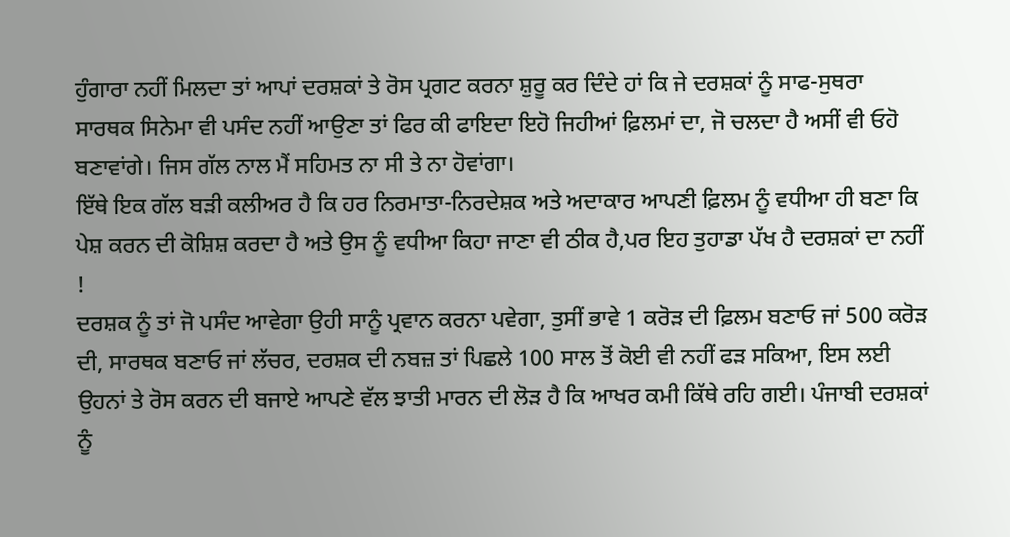ਹੁੰਗਾਰਾ ਨਹੀਂ ਮਿਲਦਾ ਤਾਂ ਆਪਾਂ ਦਰਸ਼ਕਾਂ ਤੇ ਰੋਸ ਪ੍ਰਗਟ ਕਰਨਾ ਸ਼ੁਰੂ ਕਰ ਦਿੰਦੇ ਹਾਂ ਕਿ ਜੇ ਦਰਸ਼ਕਾਂ ਨੂੰ ਸਾਫ-ਸੁਥਰਾ ਸਾਰਥਕ ਸਿਨੇਮਾ ਵੀ ਪਸੰਦ ਨਹੀਂ ਆਉਣਾ ਤਾਂ ਫਿਰ ਕੀ ਫਾਇਦਾ ਇਹੋ ਜਿਹੀਆਂ ਫ਼ਿਲਮਾਂ ਦਾ, ਜੋ ਚਲਦਾ ਹੈ ਅਸੀਂ ਵੀ ਓਹੋ ਬਣਾਵਾਂਗੇ। ਜਿਸ ਗੱਲ ਨਾਲ ਮੈਂ ਸਹਿਮਤ ਨਾ ਸੀ ਤੇ ਨਾ ਹੋਵਾਂਗਾ।
ਇੱਥੇ ਇਕ ਗੱਲ ਬੜੀ ਕਲੀਅਰ ਹੈ ਕਿ ਹਰ ਨਿਰਮਾਤਾ-ਨਿਰਦੇਸ਼ਕ ਅਤੇ ਅਦਾਕਾਰ ਆਪਣੀ ਫ਼ਿਲਮ ਨੂੰ ਵਧੀਆ ਹੀ ਬਣਾ ਕਿ ਪੇਸ਼ ਕਰਨ ਦੀ ਕੋਸ਼ਿਸ਼ ਕਰਦਾ ਹੈ ਅਤੇ ਉਸ ਨੂੰ ਵਧੀਆ ਕਿਹਾ ਜਾਣਾ ਵੀ ਠੀਕ ਹੈ,ਪਰ ਇਹ ਤੁਹਾਡਾ ਪੱਖ ਹੈ ਦਰਸ਼ਕਾਂ ਦਾ ਨਹੀਂ !
ਦਰਸ਼ਕ ਨੂੰ ਤਾਂ ਜੋ ਪਸੰਦ ਆਵੇਗਾ ਉਹੀ ਸਾਨੂੰ ਪ੍ਰਵਾਨ ਕਰਨਾ ਪਵੇਗਾ, ਤੁਸੀਂ ਭਾਵੇ 1 ਕਰੋੜ ਦੀ ਫ਼ਿਲਮ ਬਣਾਓ ਜਾਂ 500 ਕਰੋੜ ਦੀ, ਸਾਰਥਕ ਬਣਾਓ ਜਾਂ ਲੱਚਰ, ਦਰਸ਼ਕ ਦੀ ਨਬਜ਼ ਤਾਂ ਪਿਛਲੇ 100 ਸਾਲ ਤੋਂ ਕੋਈ ਵੀ ਨਹੀਂ ਫੜ ਸਕਿਆ, ਇਸ ਲਈ ਉਹਨਾਂ ਤੇ ਰੋਸ ਕਰਨ ਦੀ ਬਜਾਏ ਆਪਣੇ ਵੱਲ ਝਾਤੀ ਮਾਰਨ ਦੀ ਲੋੜ ਹੈ ਕਿ ਆਖਰ ਕਮੀ ਕਿੱਥੇ ਰਹਿ ਗਈ। ਪੰਜਾਬੀ ਦਰਸ਼ਕਾਂ ਨੂੰ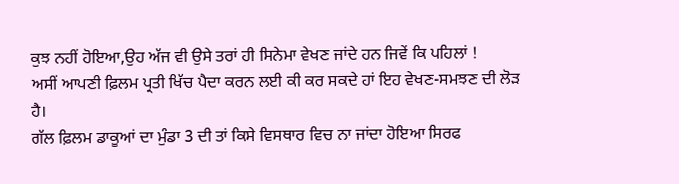ਕੁਝ ਨਹੀਂ ਹੋਇਆ,ਉਹ ਅੱਜ ਵੀ ਉਸੇ ਤਰਾਂ ਹੀ ਸਿਨੇਮਾ ਵੇਖਣ ਜਾਂਦੇ ਹਨ ਜਿਵੇਂ ਕਿ ਪਹਿਲਾਂ !
ਅਸੀਂ ਆਪਣੀ ਫ਼ਿਲਮ ਪ੍ਰਤੀ ਖਿੱਚ ਪੈਦਾ ਕਰਨ ਲਈ ਕੀ ਕਰ ਸਕਦੇ ਹਾਂ ਇਹ ਵੇਖਣ-ਸਮਝਣ ਦੀ ਲੋੜ ਹੈ।
ਗੱਲ ਫ਼ਿਲਮ ਡਾਕੂਆਂ ਦਾ ਮੁੰਡਾ 3 ਦੀ ਤਾਂ ਕਿਸੇ ਵਿਸਥਾਰ ਵਿਚ ਨਾ ਜਾਂਦਾ ਹੋਇਆ ਸਿਰਫ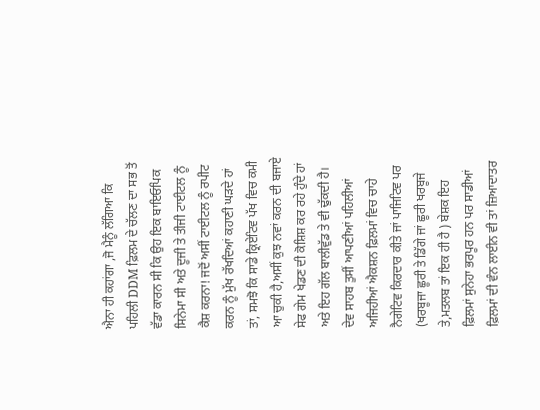ਐਨਾ ਹੀ ਕਹਾਂਗਾ ,ਜੋ ਮੈਨੂੰ ਲੱਗਿਆ ਕਿ ਪਹਿਲੀ DDM ਫ਼ਿਲਮ ਦੇ ਚੱਲਣ ਦਾ ਸਭ ਤੋਂ ਵੱਡਾ ਕਾਰਨ ਸੀ ਕਿ ਉਹ ਇਕ ਬਾਇਓਪਿਕ ਸਿਨੇਮਾ ਸੀ ਅਤੇ ਦੂਜੀ ਤੇ ਤੀਜੀ ਟਾਈਟਲ ਨੂੰ ਕੈਸ਼ ਕਰਨਾ! ਜਦੋਂ ਅਸੀਂ ਟਾਈਟਲ ਨੂੰ ਰਪੀਟ ਕਰਨ ਨੂੰ ਮੁੱਖ ਰੱਖਦਿਆਂ ਕਹਾਣੀ ਘੜਦੇ ਹਾਂ ਤਾਂ, ਸਮਝੋ ਕਿ ਸਾਡੇ ਕ੍ਰਿਏਟਿਵ ਪੱਖ ਵਿਚ ਕਮੀ ਆ ਚੁਕੀ ਹੈ,ਅਸੀਂ ਕੁਝ ਨਵਾਂ ਕਰਨ ਦੀ ਬਜਾਏ ਸੇਫ ਗੇਮ ਖੇਡਣ ਦੀ ਕੋਸ਼ਿਸ਼ ਕਰ ਰਹੇ ਹੁੰਦੇ ਹਾਂ ਅਤੇ ਇਹ ਗੱਲ ਬਾਲੀਵੁੱਡ ਤੇ ਵੀ ਢੁੱਕਦੀ ਹੈ।
ਦੇਵ ਸਾਹਬ ਤੁਸੀਂ ਆਪਣੀਆਂ ਪਹਿਲੀਆਂ ਅਜਿਹੀਆਂ ਐਕਸ਼ਨ ਫ਼ਿਲਮਾਂ ਵਿਚ ਚਾਹੇ ਨੈਗੇਟਿਵ ਕਿਰਦਾਰ ਕੀਤੇ ਜਾਂ ਪਾਜਿਟਿਵ ਪਰ (ਖਰਬੂਜਾ ਛੂਰੀ ਤੇ ਡਿੱਗੇ ਜਾਂ ਛੂਰੀ ਖਰਬੂਜੇ ਤੇ,ਮਤਲਬ ਤਾਂ ਇਕ ਹੀ ਹੈ ) ਬੇਸ਼ਕ ਇਹ ਫ਼ਿਲਮਾਂ ਸੁਨੇਹਾ ਭਰਪੂਰ ਹਨ ਪਰ ਸਾਡੀਆਂ ਫ਼ਿਲਮਾਂ ਦੀ ਵੰਨ ਲਾਈਨ ਵੀ ਤਾਂ ਜ਼ਿਆਦਾਤਰ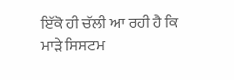ਇੱਕੋ ਹੀ ਚੱਲੀ ਆ ਰਹੀ ਹੈ ਕਿ ਮਾੜੇ ਸਿਸਟਮ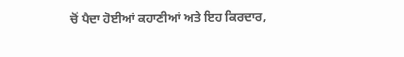ਚੋਂ ਪੈਦਾ ਹੋਈਆਂ ਕਹਾਣੀਆਂ ਅਤੇ ਇਹ ਕਿਰਦਾਰ,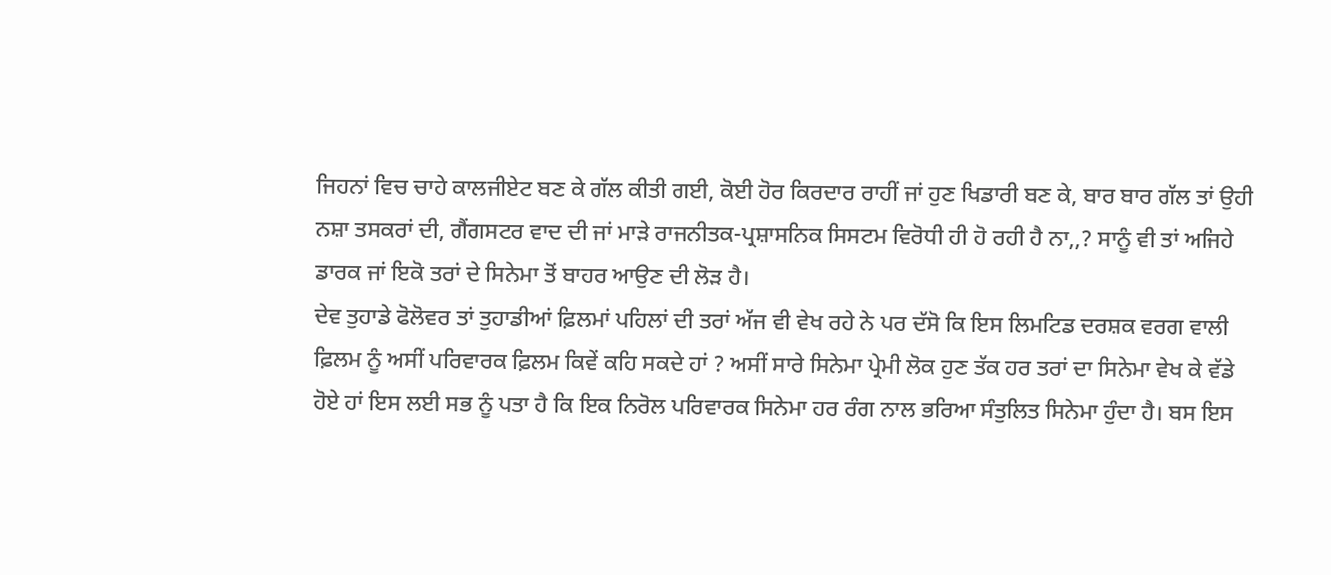ਜਿਹਨਾਂ ਵਿਚ ਚਾਹੇ ਕਾਲਜੀਏਟ ਬਣ ਕੇ ਗੱਲ ਕੀਤੀ ਗਈ, ਕੋਈ ਹੋਰ ਕਿਰਦਾਰ ਰਾਹੀਂ ਜਾਂ ਹੁਣ ਖਿਡਾਰੀ ਬਣ ਕੇ, ਬਾਰ ਬਾਰ ਗੱਲ ਤਾਂ ਉਹੀ ਨਸ਼ਾ ਤਸਕਰਾਂ ਦੀ, ਗੈਂਗਸਟਰ ਵਾਦ ਦੀ ਜਾਂ ਮਾੜੇ ਰਾਜਨੀਤਕ-ਪ੍ਰਸ਼ਾਸਨਿਕ ਸਿਸਟਮ ਵਿਰੋਧੀ ਹੀ ਹੋ ਰਹੀ ਹੈ ਨਾ,,? ਸਾਨੂੰ ਵੀ ਤਾਂ ਅਜਿਹੇ ਡਾਰਕ ਜਾਂ ਇਕੋ ਤਰਾਂ ਦੇ ਸਿਨੇਮਾ ਤੋਂ ਬਾਹਰ ਆਉਣ ਦੀ ਲੋੜ ਹੈ।
ਦੇਵ ਤੁਹਾਡੇ ਫੋਲੋਵਰ ਤਾਂ ਤੁਹਾਡੀਆਂ ਫ਼ਿਲਮਾਂ ਪਹਿਲਾਂ ਦੀ ਤਰਾਂ ਅੱਜ ਵੀ ਵੇਖ ਰਹੇ ਨੇ ਪਰ ਦੱਸੋ ਕਿ ਇਸ ਲਿਮਟਿਡ ਦਰਸ਼ਕ ਵਰਗ ਵਾਲੀ ਫ਼ਿਲਮ ਨੂੰ ਅਸੀਂ ਪਰਿਵਾਰਕ ਫ਼ਿਲਮ ਕਿਵੇਂ ਕਹਿ ਸਕਦੇ ਹਾਂ ? ਅਸੀਂ ਸਾਰੇ ਸਿਨੇਮਾ ਪ੍ਰੇਮੀ ਲੋਕ ਹੁਣ ਤੱਕ ਹਰ ਤਰਾਂ ਦਾ ਸਿਨੇਮਾ ਵੇਖ ਕੇ ਵੱਡੇ ਹੋਏ ਹਾਂ ਇਸ ਲਈ ਸਭ ਨੂੰ ਪਤਾ ਹੈ ਕਿ ਇਕ ਨਿਰੋਲ ਪਰਿਵਾਰਕ ਸਿਨੇਮਾ ਹਰ ਰੰਗ ਨਾਲ ਭਰਿਆ ਸੰਤੁਲਿਤ ਸਿਨੇਮਾ ਹੁੰਦਾ ਹੈ। ਬਸ ਇਸ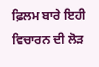ਫ਼ਿਲਮ ਬਾਰੇ ਇਹੀ ਵਿਚਾਰਨ ਦੀ ਲੋੜ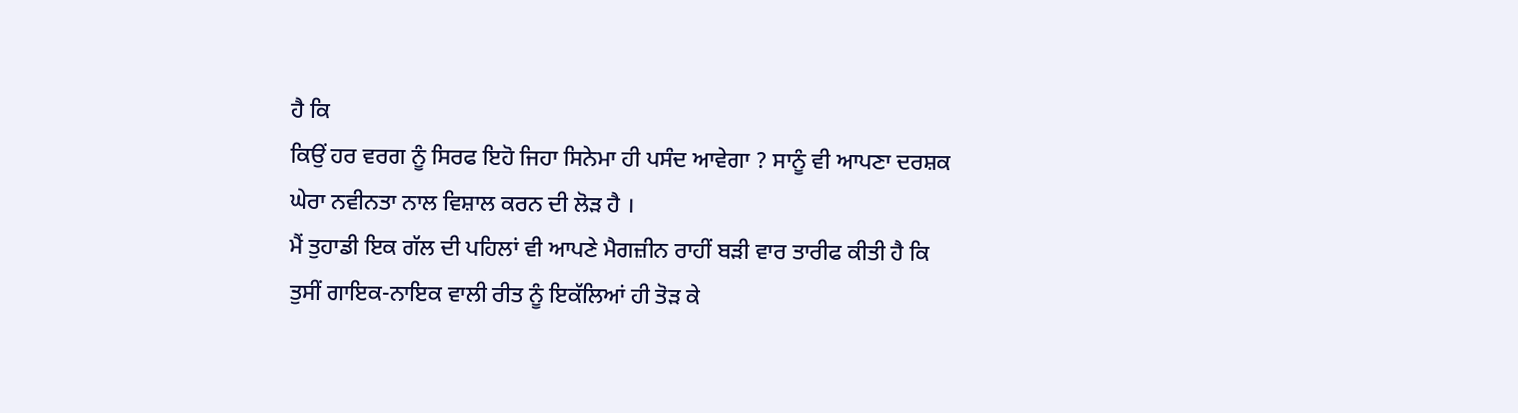ਹੈ ਕਿ
ਕਿਉਂ ਹਰ ਵਰਗ ਨੂੰ ਸਿਰਫ ਇਹੋ ਜਿਹਾ ਸਿਨੇਮਾ ਹੀ ਪਸੰਦ ਆਵੇਗਾ ? ਸਾਨੂੰ ਵੀ ਆਪਣਾ ਦਰਸ਼ਕ ਘੇਰਾ ਨਵੀਨਤਾ ਨਾਲ ਵਿਸ਼ਾਲ ਕਰਨ ਦੀ ਲੋੜ ਹੈ ।
ਮੈਂ ਤੁਹਾਡੀ ਇਕ ਗੱਲ ਦੀ ਪਹਿਲਾਂ ਵੀ ਆਪਣੇ ਮੈਗਜ਼ੀਨ ਰਾਹੀਂ ਬੜੀ ਵਾਰ ਤਾਰੀਫ ਕੀਤੀ ਹੈ ਕਿ ਤੁਸੀਂ ਗਾਇਕ-ਨਾਇਕ ਵਾਲੀ ਰੀਤ ਨੂੰ ਇਕੱਲਿਆਂ ਹੀ ਤੋੜ ਕੇ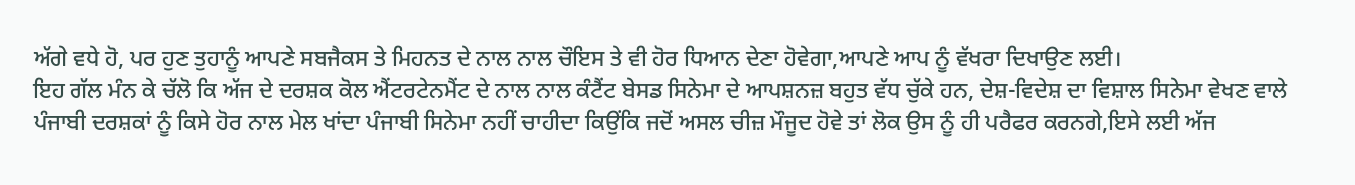ਅੱਗੇ ਵਧੇ ਹੋ, ਪਰ ਹੁਣ ਤੁਹਾਨੂੰ ਆਪਣੇ ਸਬਜੈਕਸ ਤੇ ਮਿਹਨਤ ਦੇ ਨਾਲ ਨਾਲ ਚੌਇਸ ਤੇ ਵੀ ਹੋਰ ਧਿਆਨ ਦੇਣਾ ਹੋਵੇਗਾ,ਆਪਣੇ ਆਪ ਨੂੰ ਵੱਖਰਾ ਦਿਖਾਉਣ ਲਈ।
ਇਹ ਗੱਲ ਮੰਨ ਕੇ ਚੱਲੋ ਕਿ ਅੱਜ ਦੇ ਦਰਸ਼ਕ ਕੋਲ ਐਂਟਰਟੇਨਮੈਂਟ ਦੇ ਨਾਲ ਨਾਲ ਕੰਟੈਂਟ ਬੇਸਡ ਸਿਨੇਮਾ ਦੇ ਆਪਸ਼ਨਜ਼ ਬਹੁਤ ਵੱਧ ਚੁੱਕੇ ਹਨ, ਦੇਸ਼-ਵਿਦੇਸ਼ ਦਾ ਵਿਸ਼ਾਲ ਸਿਨੇਮਾ ਵੇਖਣ ਵਾਲੇ ਪੰਜਾਬੀ ਦਰਸ਼ਕਾਂ ਨੂੰ ਕਿਸੇ ਹੋਰ ਨਾਲ ਮੇਲ ਖਾਂਦਾ ਪੰਜਾਬੀ ਸਿਨੇਮਾ ਨਹੀਂ ਚਾਹੀਦਾ ਕਿਉਂਕਿ ਜਦੋਂ ਅਸਲ ਚੀਜ਼ ਮੌਜੂਦ ਹੋਵੇ ਤਾਂ ਲੋਕ ਉਸ ਨੂੰ ਹੀ ਪਰੈਫਰ ਕਰਨਗੇ,ਇਸੇ ਲਈ ਅੱਜ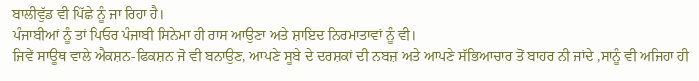ਬਾਲੀਵੁੱਡ ਵੀ ਪਿੱਛੇ ਨੂੰ ਜਾ ਰਿਹਾ ਹੈ।
ਪੰਜਾਬੀਆਂ ਨੂੰ ਤਾਂ ਪਿਓਰ ਪੰਜਾਬੀ ਸਿਨੇਮਾ ਹੀ ਰਾਸ ਆਉਣਾ ਅਤੇ ਸ਼ਾਇਦ ਨਿਰਮਾਤਾਵਾਂ ਨੂੰ ਵੀ।
ਜਿਵੇਂ ਸਾਊਥ ਵਾਲੇ ਐਕਸ਼ਨ-ਫਿਕਸ਼ਨ ਜੋ ਵੀ ਬਨਾਉਣ, ਆਪਣੇ ਸੂਬੇ ਦੇ ਦਰਸ਼ਕਾਂ ਦੀ ਨਬਜ਼ ਅਤੇ ਆਪਣੇ ਸੱਭਿਆਚਾਰ ਤੋਂ ਬਾਹਰ ਨੀ ਜਾਂਦੇ ,ਸਾਨੂੰ ਵੀ ਅਜਿਹਾ ਹੀ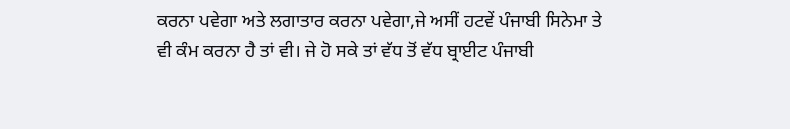ਕਰਨਾ ਪਵੇਗਾ ਅਤੇ ਲਗਾਤਾਰ ਕਰਨਾ ਪਵੇਗਾ,ਜੇ ਅਸੀਂ ਹਟਵੇਂ ਪੰਜਾਬੀ ਸਿਨੇਮਾ ਤੇ ਵੀ ਕੰਮ ਕਰਨਾ ਹੈ ਤਾਂ ਵੀ। ਜੇ ਹੋ ਸਕੇ ਤਾਂ ਵੱਧ ਤੋਂ ਵੱਧ ਬ੍ਰਾਈਟ ਪੰਜਾਬੀ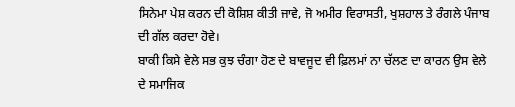ਸਿਨੇਮਾ ਪੇਸ਼ ਕਰਨ ਦੀ ਕੋਸ਼ਿਸ਼ ਕੀਤੀ ਜਾਵੇ, ਜੋ ਅਮੀਰ ਵਿਰਾਸਤੀ, ਖੁਸ਼ਹਾਲ ਤੇ ਰੰਗਲੇ ਪੰਜਾਬ ਦੀ ਗੱਲ ਕਰਦਾ ਹੋਵੇ।
ਬਾਕੀ ਕਿਸੇ ਵੇਲੇ ਸਭ ਕੁਝ ਚੰਗਾ ਹੋਣ ਦੇ ਬਾਵਜੂਦ ਵੀ ਫ਼ਿਲਮਾਂ ਨਾ ਚੱਲਣ ਦਾ ਕਾਰਨ ਉਸ ਵੇਲੇ ਦੇ ਸਮਾਜਿਕ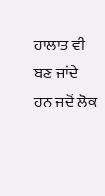ਹਾਲਾਤ ਵੀ ਬਣ ਜਾਂਦੇ ਹਨ ਜਦੋਂ ਲੋਕ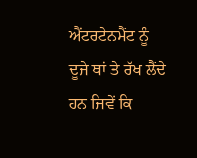ਐਂਟਰਟੇਨਮੈਂਟ ਨੂੰ ਦੂਜੇ ਥਾਂ ਤੇ ਰੱਖ ਲੈਂਦੇ ਹਨ ਜਿਵੇਂ ਕਿ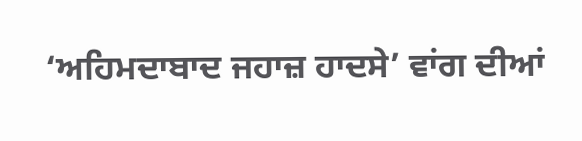‘ਅਹਿਮਦਾਬਾਦ ਜਹਾਜ਼ ਹਾਦਸੇ’ ਵਾਂਗ ਦੀਆਂ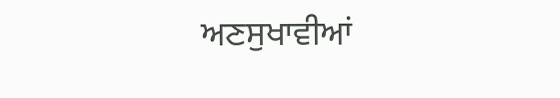ਅਣਸੁਖਾਵੀਆਂ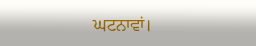ਘਟਨਾਵਾਂ।